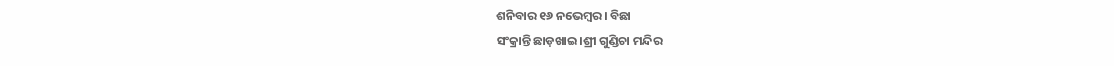ଶନିବାର ୧୬ ନଭେମ୍ବର। ବିଛା
ସଂକ୍ରାନ୍ତି ଛାଡ଼ଖାଇ।ଶ୍ରୀ ଗୁଣ୍ଡିଚା ମନ୍ଦିର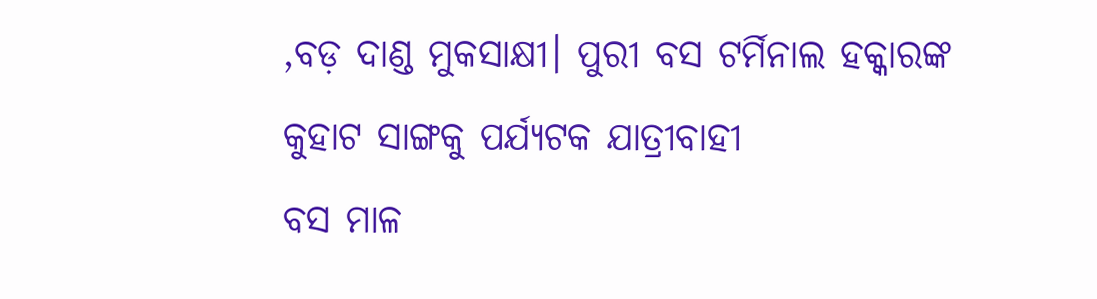,ବଡ଼ ଦାଣ୍ଡ ମୁକସାକ୍ଷୀ। ପୁରୀ ବସ ଟର୍ମିନାଲ ହକ୍କାରଙ୍କ କୁହାଟ ସାଙ୍ଗକୁ ପର୍ଯ୍ୟଟକ ଯାତ୍ରୀବାହୀ
ବସ ମାଳ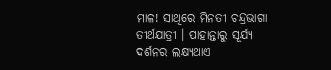ମାଳ! ସାଥିରେ ମିନତୀ ଚନ୍ଦ୍ରଭାଗା ତୀର୍ଥଯାତ୍ରୀ । ପାହାନ୍ତାରୁ ସୂର୍ଯ୍ୟ ଦର୍ଶନର ଲକ୍ଷ୍ୟଥାଏ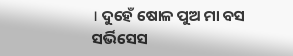। ଦୁହେଁ ଷୋଳ ପୁଅ ମା ବସ ସର୍ଭିସେସ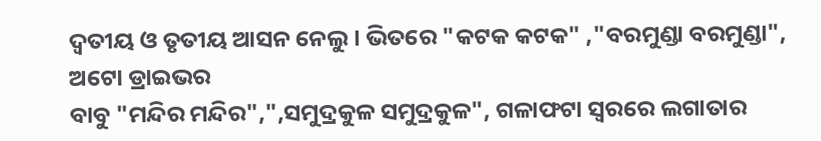ଦ୍ୱତୀୟ ଓ ତୃତୀୟ ଆସନ ନେଲୁ। ଭିତରେ "କଟକ କଟକ" ,"ବରମୁଣ୍ଡା ବରମୁଣ୍ଡା", ଅଟୋ ଡ୍ରାଇଭର
ବାବୁ "ମନ୍ଦିର ମନ୍ଦିର",",ସମୁଦ୍ରକୁଳ ସମୁଦ୍ରକୁଳ", ଗଳାଫଟା ସ୍ୱରରେ ଲଗାତାର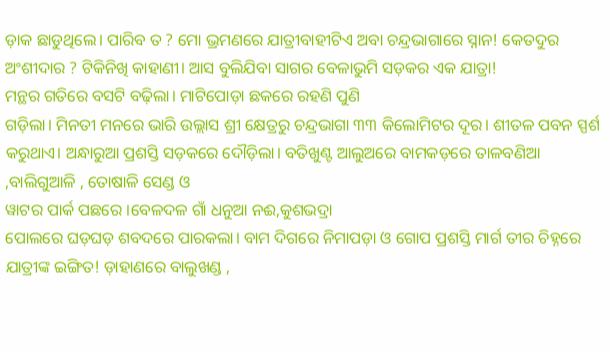ଡ଼ାକ ଛାଡୁଥିଲେ। ପାରିବ ତ ? ମୋ ଭ୍ରମଣରେ ଯାତ୍ରୀବାହୀଟିଏ ଅବା ଚନ୍ଦ୍ରଭାଗାରେ ସ୍ନାନ! କେତଦୁର ଅଂଶୀଦାର ? ଟିକିନିଖି କାହାଣୀ। ଆସ ବୁଲିଯିବା ସାଗର ବେଳାଭୁମି ସଡ଼କର ଏକ ଯାତ୍ରା!
ମନ୍ଥର ଗତିରେ ବସଟି ବଢ଼ିଲା। ମାଟିପୋଡ଼ା ଛକରେ ରହଣି ପୁଣି
ଗଡ଼ିଲା। ମିନତୀ ମନରେ ଭାରି ଉଲ୍ଲାସ ଶ୍ରୀ କ୍ଷେତ୍ରରୁ ଚନ୍ଦ୍ରଭାଗା ୩୩ କିଲୋମିଟର ଦୂର। ଶୀତଳ ପବନ ସ୍ପର୍ଶ କରୁଥାଏ। ଅନ୍ଧାରୁଆ ପ୍ରଶସ୍ତି ସଡ଼କରେ ଦୌଡ଼ିଲା। ବତିଖୁଣ୍ଟ ଆଲୁଅରେ ବାମକଡ଼ରେ ତାଳବଣିଆ ,ବାଲିଗୁଆଳି , ତୋଷାଳି ସେଣ୍ଡ ଓ
ୱାଟର ପାର୍କ ପଛରେ ।ବେଳଦଳ ଗାଁ ଧନୁଆ ନଈ,କୁଶଭଦ୍ରା
ପୋଲରେ ଘଡ଼ଘଡ଼ ଶବଦରେ ପାରକଲା। ବାମ ଦିଗରେ ନିମାପଡ଼ା ଓ ଗୋପ ପ୍ରଶସ୍ତି ମାର୍ଗ ତୀର ଚିହ୍ନରେ
ଯାତ୍ରୀଙ୍କ ଇଙ୍ଗିତ! ଡ଼ାହାଣରେ ବାଲୁଖଣ୍ଡ ,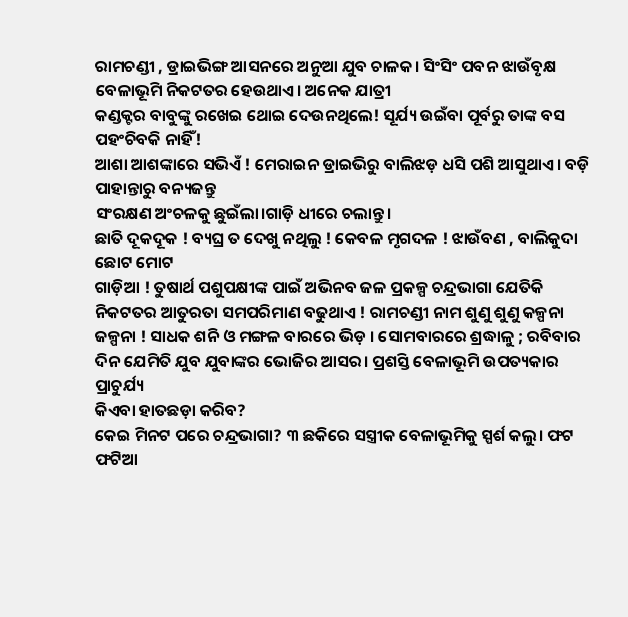ରାମଚଣ୍ଡୀ , ଡ୍ରାଇଭିଙ୍ଗ ଆସନରେ ଅନୁଆ ଯୁବ ଚାଳକ। ସିଂସିଂ ପବନ ଝାଉଁବୃକ୍ଷ ବେଳାଭୂମି ନିକଟତର ହେଉଥାଏ। ଅନେକ ଯାତ୍ରୀ
କଣ୍ଡକ୍ଟର ବାବୁଙ୍କୁ ରଖେଇ ଥୋଇ ଦେଉନଥିଲେ! ସୂର୍ଯ୍ୟ ଉଇଁବା ପୂର୍ବରୁ ତାଙ୍କ ବସ ପହଂଚିବକି ନାହିଁ!
ଆଶା ଆଶଙ୍କାରେ ସଭିଏଁ ! ମେରାଇନ ଡ୍ରାଇଭିରୁ ବାଲିଝଡ଼ ଧସି ପଶି ଆସୁଥାଏ। ବଡ଼ି ପାହାନ୍ତାରୁ ବନ୍ୟଜନ୍ତୁ
ସଂରକ୍ଷଣ ଅଂଚଳକୁ ଛୁଇଁଲା।ଗାଡ଼ି ଧୀରେ ଚଲାନ୍ତୁ।
ଛାତି ଦୂକଦୂକ ! ବ୍ୟଘ୍ର ତ ଦେଖୁ ନଥିଲୁ ! କେବଳ ମୃଗଦଳ ! ଝାଉଁବଣ , ବାଲିକୁଦା ଛୋଟ ମୋଟ
ଗାଡ଼ିଆ ! ତୁଷାର୍ଥ ପଶୁପକ୍ଷୀଙ୍କ ପାଇଁ ଅଭିନବ ଜଳ ପ୍ରକଳ୍ପ ଚନ୍ଦ୍ରଭାଗା ଯେତିକି ନିକଟତର ଆତୁରତା ସମପରିମାଣ ବଢୁଥାଏ ! ରାମଚଣ୍ଡୀ ନାମ ଶୁଣୁ ଶୁଣୁ କଳ୍ପନା ଜଳ୍ପନା ! ସାଧକ ଶନି ଓ ମଙ୍ଗଳ ବାରରେ ଭିଡ଼ । ସୋମବାରରେ ଶ୍ରଦ୍ଧାଳୁ ; ରବିବାର ଦିନ ଯେମିତି ଯୁବ ଯୁବାଙ୍କର ଭୋଜିର ଆସର। ପ୍ରଶସ୍ତି ବେଳାଭୂମି ଉପତ୍ୟକାର ପ୍ରାଚୁର୍ଯ୍ୟ
କିଏବା ହାତଛଡ଼ା କରିବ?
କେଇ ମିନଟ ପରେ ଚନ୍ଦ୍ରଭାଗା? ୩ ଛକିରେ ସସ୍ତ୍ରୀକ ବେଳାଭୂମିକୁ ସ୍ପର୍ଶ କଲୁ। ଫଟ ଫଟିଆ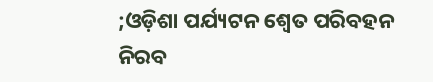;ଓଡ଼ିଶା ପର୍ଯ୍ୟଟନ ଶ୍ୱେତ ପରିବହନ ନିରବ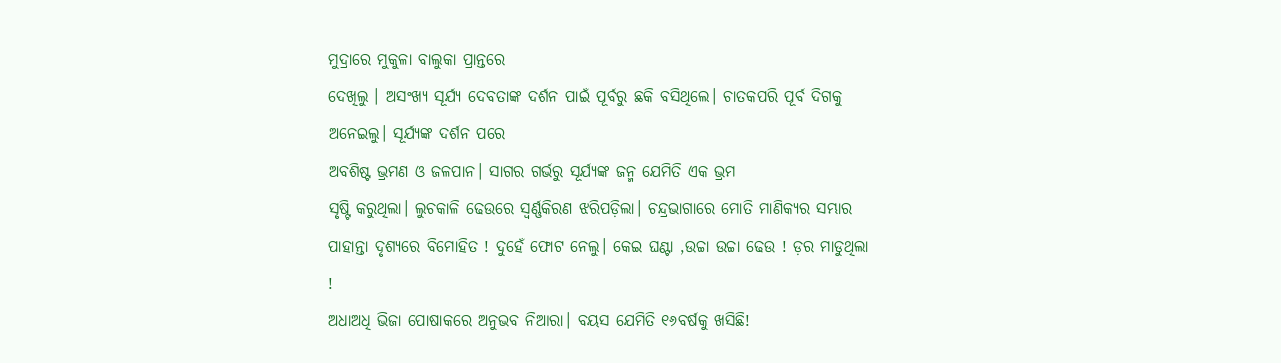ମୁଦ୍ରାରେ ମୁକୁଳା ବାଲୁକା ପ୍ରାନ୍ତରେ
ଦେଖିଲୁ । ଅସଂଖ୍ୟ ସୂର୍ଯ୍ୟ ଦେବତାଙ୍କ ଦର୍ଶନ ପାଇଁ ପୂର୍ବରୁ ଛକି ବସିଥିଲେ। ଚାତକପରି ପୂର୍ବ ଦିଗକୁ ଅନେଇଲୁ। ସୂର୍ଯ୍ୟଙ୍କ ଦର୍ଶନ ପରେ
ଅବଶିଷ୍ଟ ଭ୍ରମଣ ଓ ଜଳପାନ। ସାଗର ଗର୍ଭରୁ ସୂର୍ଯ୍ୟଙ୍କ ଜନ୍ମ ଯେମିତି ଏକ ଭ୍ରମ
ସୃଷ୍ଟି କରୁଥିଲା। ଲୁଚକାଳି ଢେଉରେ ସ୍ୱର୍ଣ୍ଣକିରଣ ଝରିପଡ଼ିଲା। ଚନ୍ଦ୍ରଭାଗାରେ ମୋତି ମାଣିକ୍ୟର ସମ୍ଭାର ପାହାନ୍ତା ଦୃଶ୍ୟରେ ବିମୋହିତ ! ଦୁହେଁ ଫୋଟ ନେଲୁ। କେଇ ଘଣ୍ଟା ,ଉଚ୍ଚା ଉଚ୍ଚା ଢେଉ ! ଡ଼ର ମାଡୁଥିଲା !
ଅଧାଅଧି ଭିଜା ପୋଷାକରେ ଅନୁଭବ ନିଆରା। ବୟସ ଯେମିତି ୧୬ବର୍ଷକୁ ଖସିଛି!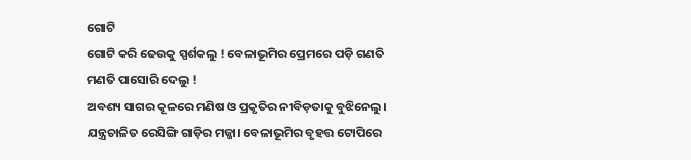ଗୋଟି
ଗୋଟି କରି ଢେଉକୁ ସ୍ପର୍ଶକଲୁ ! ବେଳାଭୂମିର ପ୍ରେମରେ ପଡ଼ି ଗଣତି ମଣତି ପାସୋରି ଦେଲୁ !
ଅବଶ୍ୟ ସାଗର କୂଳରେ ମଣିଷ ଓ ପ୍ରକୃତିର ନୀବିଡ଼ତାକୁ ବୁଝିନେଲୁ। ଯନ୍ତ୍ରଚାଳିତ ରେସିଙ୍ଗି ଗାଡ଼ିର ମଜ୍ଜା। ବେଳାଭୂମିର ବୃହତ୍ତ ଟୋପିରେ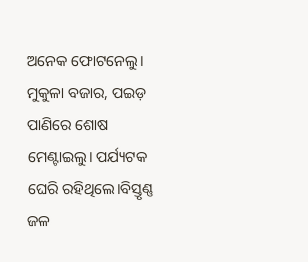ଅନେକ ଫୋଟନେଲୁ। ମୁକୁଳା ବଜାର, ପଇଡ଼ ପାଣିରେ ଶୋଷ ମେଣ୍ଟାଇଲୁ। ପର୍ଯ୍ୟଟକ ଘେରି ରହିଥିଲେ।ବିସ୍ତୃଣ୍ଣ ଜଳ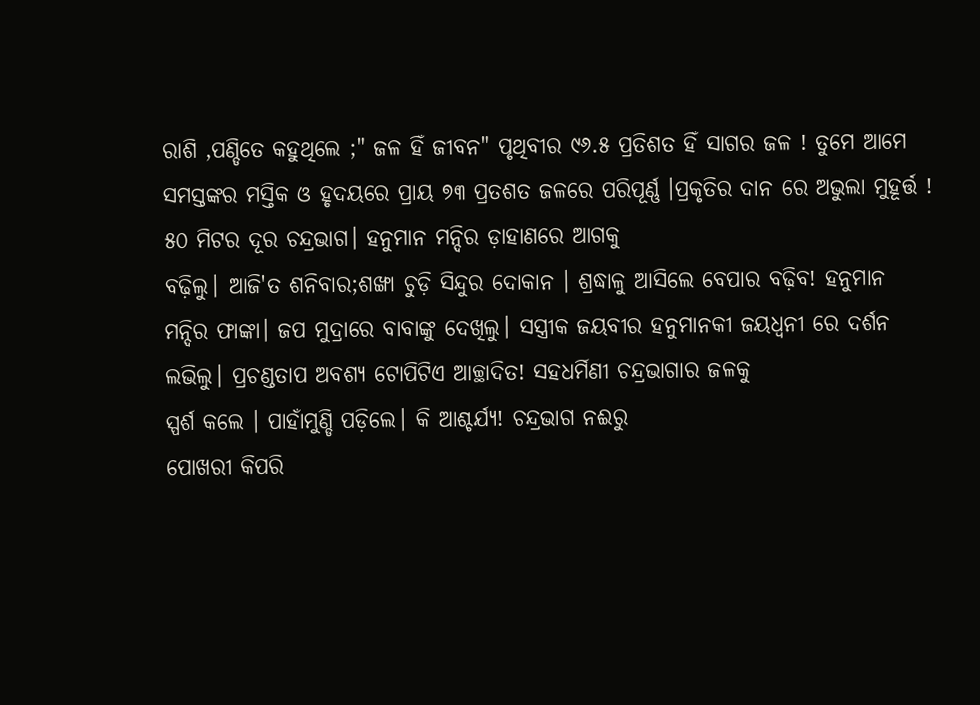ରାଶି ,ପଣ୍ଡିତେ କହୁଥିଲେ ;" ଜଳ ହିଁ ଜୀବନ" ପୃଥିବୀର ୯୬.୫ ପ୍ରତିଶତ ହିଁ ସାଗର ଜଳ ! ତୁମେ ଆମେ ସମସ୍ତଙ୍କର ମସ୍ତିକ ଓ ହୃଦୟରେ ପ୍ରାୟ ୭୩ ପ୍ରତଶତ ଜଳରେ ପରିପୂର୍ଣ୍ଣ ।ପ୍ରକୃତିର ଦାନ ରେ ଅଭୁଲା ମୁହୂର୍ତ୍ତ !
୫୦ ମିଟର ଦୂର ଚନ୍ଦ୍ରଭାଗ। ହନୁମାନ ମନ୍ଦିର ଡ଼ାହାଣରେ ଆଗକୁ
ବଢ଼ିଲୁ। ଆଜି'ତ ଶନିବାର;ଶଙ୍ଖା ଚୁଡ଼ି ସିନ୍ଦୁର ଦୋକାନ । ଶ୍ରଦ୍ଧାଳୁ ଆସିଲେ ବେପାର ବଢ଼ିବ! ହନୁମାନ
ମନ୍ଦିର ଫାଙ୍କା। ଜପ ମୁଦ୍ରାରେ ବାବାଙ୍କୁ ଦେଖିଲୁ। ସସ୍ତ୍ରୀକ ଜୟବୀର ହନୁମାନକୀ ଜୟଧ୍ୱନୀ ରେ ଦର୍ଶନ ଲଭିଲୁ। ପ୍ରଚଣ୍ଡତାପ ଅବଶ୍ୟ ଟୋପିଟିଏ ଆଚ୍ଛାଦିତ! ସହଧର୍ମିଣୀ ଚନ୍ଦ୍ରଭାଗାର ଜଳକୁ
ସ୍ପର୍ଶ କଲେ । ପାହାଁମୁଣ୍ଡି ପଡ଼ିଲେ। କି ଆଶ୍ଚର୍ଯ୍ୟ! ଚନ୍ଦ୍ରଭାଗ ନଈରୁ
ପୋଖରୀ କିପରି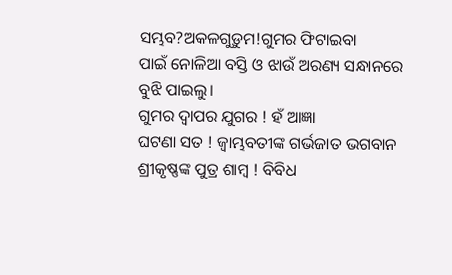ସମ୍ଭବ?ଅକଳଗୁଡ଼ୁମ!ଗୁମର ଫିଟାଇବା
ପାଇଁ ନୋଳିଆ ବସ୍ତି ଓ ଝାଉଁ ଅରଣ୍ୟ ସନ୍ଧାନରେ ବୁଝି ପାଇଲୁ।
ଗୁମର ଦ୍ୱାପର ଯୁଗର ! ହଁ ଆଜ୍ଞା
ଘଟଣା ସତ ! ଜ୍ୱାମ୍ଭବତୀଙ୍କ ଗର୍ଭଜାତ ଭଗବାନ ଶ୍ରୀକୃଷ୍ଣଙ୍କ ପୁତ୍ର ଶାମ୍ବ ! ବିବିଧ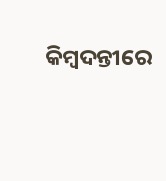କିମ୍ବଦନ୍ତୀରେ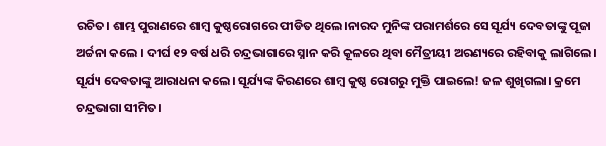ରଚିତ। ଶାମ୍ଭ ପୁରାଣରେ ଶାମ୍ବ କୁଷ୍ଠରୋଗରେ ପୀଡିତ ଥିଲେ।ନାରଦ ମୁନିଙ୍କ ପରାମର୍ଶରେ ସେ ସୂର୍ଯ୍ୟ ଦେବତାଙ୍କୁ ପୂଜା ଅର୍ଚ୍ଚନା କଲେ । ଦୀର୍ଘ ୧୨ ବର୍ଷ ଧରି ଚନ୍ଦ୍ରଭାଗାରେ ସ୍ନାନ କରି କୂଳରେ ଥିବା ମୈତ୍ରୀୟୀ ଅରଣ୍ୟରେ ରହିବାକୁ ଲାଗିଲେ। ସୂର୍ଯ୍ୟ ଦେବତାଙ୍କୁ ଆରାଧନା କଲେ। ସୂର୍ଯ୍ୟଙ୍କ କିରଣରେ ଶାମ୍ବ କୁଷ୍ଠ ରୋଗରୁ ମୁକ୍ତି ପାଇଲେ! ଜଳ ଶୁଖିଗଲା। କ୍ରମେ ଚନ୍ଦ୍ରଭାଗା ସୀମିତ।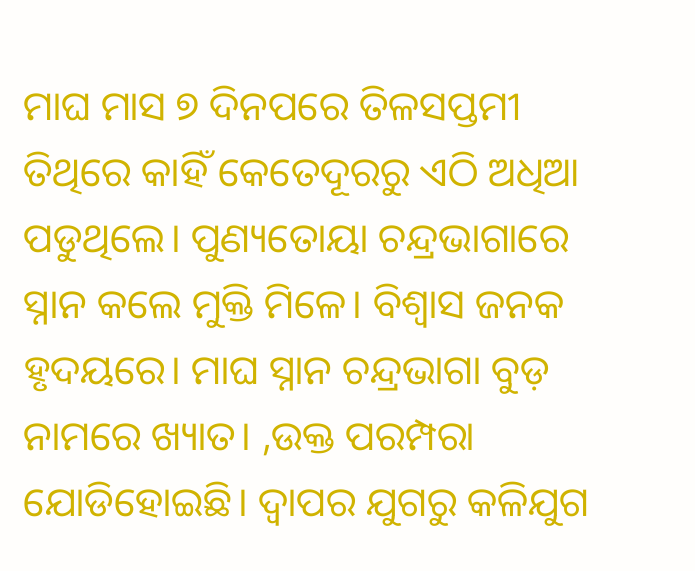ମାଘ ମାସ ୭ ଦିନପରେ ତିଳସପ୍ତମୀ ତିଥିରେ କାହିଁ କେତେଦୂରରୁ ଏଠି ଅଧିଆ ପଡୁଥିଲେ। ପୁଣ୍ୟତୋୟା ଚନ୍ଦ୍ରଭାଗାରେ ସ୍ନାନ କଲେ ମୁକ୍ତି ମିଳେ। ବିଶ୍ୱାସ ଜନକ ହୃଦୟରେ। ମାଘ ସ୍ନାନ ଚନ୍ଦ୍ରଭାଗା ବୁଡ଼ ନାମରେ ଖ୍ୟାତ। ,ଉକ୍ତ ପରମ୍ପରା ଯୋଡିହୋଇଛି। ଦ୍ୱାପର ଯୁଗରୁ କଳିଯୁଗ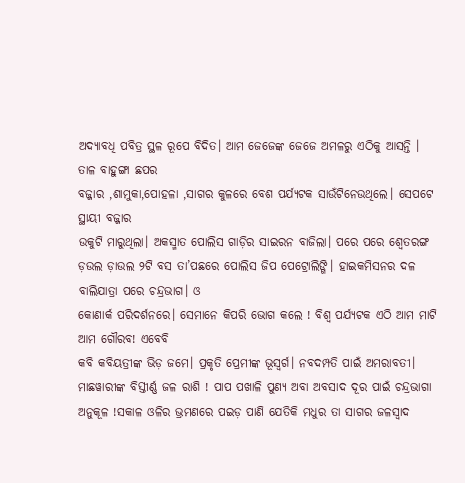ଅଦ୍ୟାବଧି ପବିତ୍ର ସ୍ଥଳ ରୂପେ ବିଦିତ। ଆମ ଜେଜେଙ୍କ ଜେଜେ ଅମଳରୁ ଏଠିକୁ ଆସନ୍ତି ।
ତାଳ ବାହୁଙ୍ଗା ଛପର
ବଜ୍ଜାର ,ଶାମୁକା,ପୋହଳା ,ସାଗର କୁଳରେ ବେଶ ପର୍ଯ୍ୟଟକ ସାଉଁଟିନେଉଥିଲେ। ସେପଟେ ସ୍ଥାୟୀ ବଜ୍ଜାର
ଉକୁଟି ମାରୁଥିଲା। ଅକସ୍ମାତ ପୋଲିସ ଗାଡ଼ିର ସାଇରନ ବାଜିଲା। ପରେ ପରେ ଶ୍ୱେତରଙ୍ଗ ଡ଼ଉଲ ଡ଼ାଉଲ ୨ଟି ବସ ତା’ପଛରେ ପୋଲିସ ଜିପ ପେଟ୍ରୋଲିଙ୍ଗି। ହାଇକମିସନର ଦଳ ବାଲିଯାତ୍ରା ପରେ ଚନ୍ଦ୍ରଭାଗ। ଓ
କୋଣାର୍କ ପରିଦର୍ଶନରେ। ସେମାନେ କିପରି ଭୋଗ କଲେ ! ବିଶ୍ୱ ପର୍ଯ୍ୟଟକ ଏଠି ଆମ ମାଟି ଆମ ଗୌରବ! ଏବେବି
କବି କବିୟତ୍ରୀଙ୍କ ଭିଡ଼ ଜମେ। ପ୍ରକୃତି ପ୍ରେମୀଙ୍କ ଭୂସ୍ବର୍ଗ। ନବଦମ୍ପତି ପାଇଁ ଅମରାବତୀ। ମାଛୱାରୀଙ୍କ ବିସ୍ତୀର୍ଣ୍ଣ ଜଳ ରାଶି ! ପାପ ପଖାଳି ପୁଣ୍ୟ ଅବା ଅବସାଦ ଦୂର ପାଇଁ ଚନ୍ଦ୍ରଭାଗା ଅନୁକୂଳ !ସକାଳ ଓଳିର ଭ୍ରମଣରେ ପଇଡ଼ ପାଣି ଯେତିକି ମଧୁର ତା ସାଗର ଜଳସ୍ୱାଦ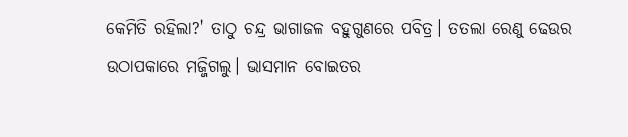କେମିତି ରହିଲା?' ତାଠୁ ଚନ୍ଦ୍ର ଭାଗାଜଳ ବହୁଗୁଣରେ ପବିତ୍ର। ତତଲା ରେଣୁ ଢେଉର ଉଠାପକାରେ ମଜ୍ଜିଗଲୁ। ଭାସମାନ ବୋଇତର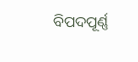ବିପଦପୂର୍ଣ୍ଣ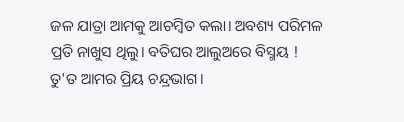ଜଳ ଯାତ୍ରା ଆମକୁ ଆଚମ୍ବିତ କଲା। ଅବଶ୍ୟ ପରିମଳ ପ୍ରତି ନାଖୁସ ଥିଲୁ। ବତିଘର ଆଲୁଅରେ ବିସ୍ମୟ ! ତୁ'ତ ଆମର ପ୍ରିୟ ଚନ୍ଦ୍ରଭାଗ।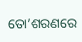ତୋ’ଶରଣରେ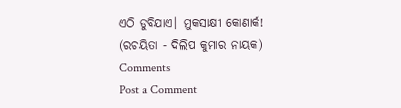ଏଠି ଡୁବିଯାଏ। ମୁକସାକ୍ଷୀ କୋଣାର୍କ!
(ରଚୟିତା - ଦିଲିପ କୁମାର ନାୟକ)
Comments
Post a Comment